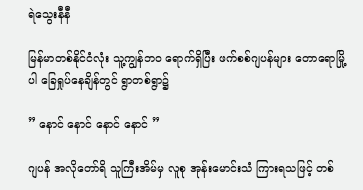ရဲသွေးနီနီ

မြန်မာတစ်နိုင်ငံလုံး သူ့ကျွန်ဘဝ ရောက်ရှိပြီး ဖက်စစ်ဂျပန်များ တောရောမြို့ပါ ခြေရှုပ်နေချိန်တွင် ရွာတစ်ရွာ၌

” နောင် နောင် နောင် နောင် ”

ဂျပန် အလိုတော်ရိ သူကြီးအိမ်မှ လူစု အုန်းမောင်းသံ ကြားရသဖြင့် တစ်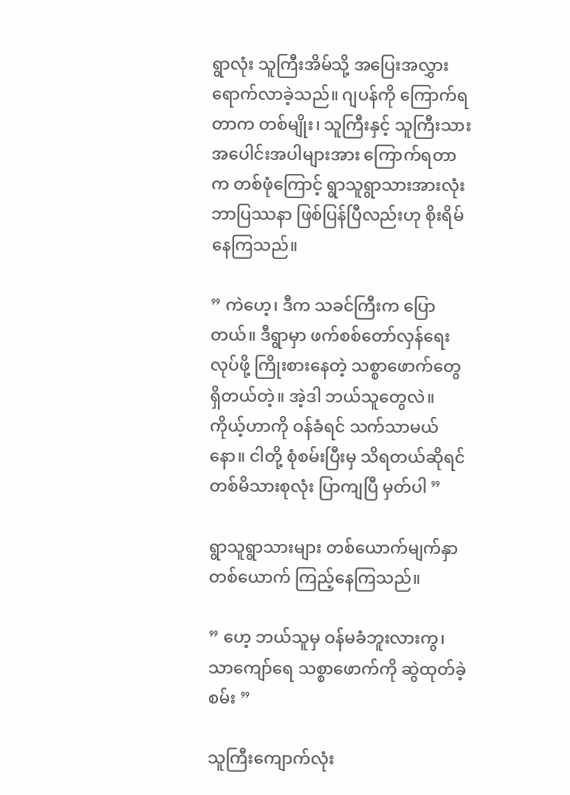ရွာလုံး သူကြီးအိမ်သို့ အပြေးအလွှား ရောက်လာခဲ့သည်။ ဂျပန်ကို ကြောက်ရတာက တစ်မျိုး၊ သူကြီးနှင့် သူကြီးသား အပေါင်းအပါများအား ကြောက်ရတာက တစ်ဖုံကြောင့် ရွာသူရွာသားအားလုံး ဘာပြဿနာ ဖြစ်ပြန်ပြီလည်းဟု စိုးရိမ်နေကြသည်။

” ကဲဟေ့၊ ဒီက သခင်ကြီးက ပြောတယ်။ ဒီရွာမှာ ဖက်စစ်တော်လှန်ရေးလုပ်ဖို့ ကြိုးစားနေတဲ့ သစ္စာဖောက်တွေ ရှိတယ်တဲ့။ အဲ့ဒါ ဘယ်သူတွေလဲ။ ကိုယ့်ဟာကို ဝန်ခံရင် သက်သာမယ်နော။ ငါတို့ စုံစမ်းပြီးမှ သိရတယ်ဆိုရင် တစ်မိသားစုလုံး ပြာကျပြီ မှတ်ပါ ”

ရွာသူရွာသားများ တစ်ယောက်မျက်နှာ တစ်ယောက် ကြည့်နေကြသည်။

” ဟေ့ ဘယ်သူမှ ဝန်မခံဘူးလားကွ၊ သာကျော်ရေ သစ္စာဖောက်ကို ဆွဲထုတ်ခဲ့စမ်း ”

သူကြီးကျောက်လုံး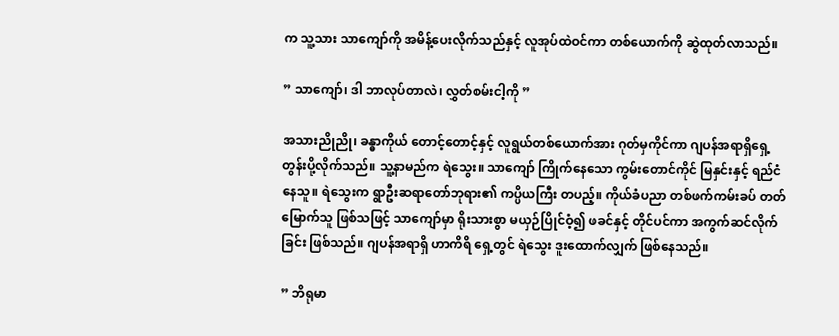က သူ့သား သာကျော်ကို အမိန့်ပေးလိုက်သည်နှင့် လူအုပ်ထဲဝင်ကာ တစ်ယောက်ကို ဆွဲထုတ်လာသည်။

” သာကျော်၊ ဒါ ဘာလုပ်တာလဲ၊ လွှတ်စမ်းငါ့ကို ”

အသားညိုညို၊ ခန္ဓာကိုယ် တောင့်တောင့်နှင့် လူရွယ်တစ်ယောက်အား ဂုတ်မှကိုင်ကာ ဂျပန်အရာရှိရှေ့ တွန်းပို့လိုက်သည်။ သူ့နာမည်က ရဲသွေး။ သာကျော် ကြိုက်နေသော ကွမ်းတောင်ကိုင် မြနှင်းနှင့် ရည်ငံနေသူ။ ရဲသွေးက ရွာဦးဆရာတော်ဘုရား၏ ကပ္ပိယကြီး တပည့်။ ကိုယ်ခံပညာ တစ်ဖက်ကမ်းခပ် တတ်မြောက်သူ ဖြစ်သဖြင့် သာကျော်မှာ ရိုးသားစွာ မယှဉ်ပြိုင်ဝံ့၍ ဖခင်နှင့် တိုင်ပင်ကာ အကွက်ဆင်လိုက်ခြင်း ဖြစ်သည်။ ဂျပန်အရာရှိ ဟာကိရိ ရှေ့တွင် ရဲသွေး ဒူးထောက်လျှက် ဖြစ်နေသည်။

” ဘိရုမာ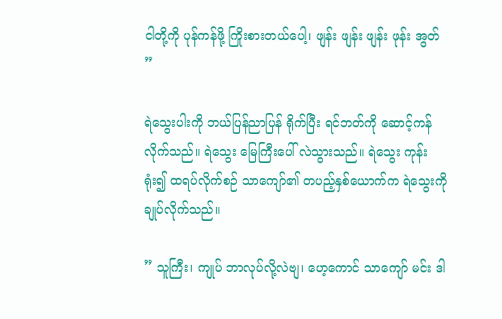ငါတို့ကို ပုန်ကန်ဖို့ ကြိုးစားတယ်ပေါ့၊ ဖျန်း ဖျန်း ဖျန်း ဖုန်း အွတ် ”

ရဲသွေးပါးကို ဘယ်ပြန်ညာပြန် ရိုက်ပြီး ရင်ဘတ်ကို ဆောင့်ကန်လိုက်သည်။ ရဲသွေး မြေကြီးပေါ် လဲသွားသည်။ ရဲသွေး ကုန်းရုံး၍ ထရပ်လိုက်စဉ် သာကျော်၏ တပည့်နှစ်ယောက်က ရဲသွေးကို ချုပ်လိုက်သည်။

” သူကြီး၊ ကျုပ် ဘာလုပ်လို့လဲဗျ၊ ဟေ့ကောင် သာကျော် မင်း ဒါ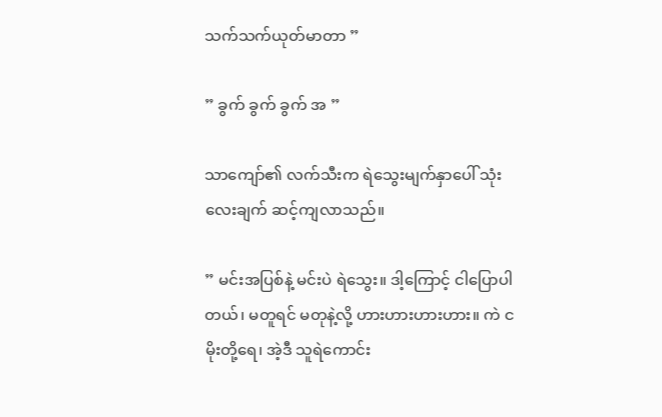သက်သက်ယုတ်မာတာ ”

” ခွက် ခွက် ခွက် အ ”

သာကျော်၏ လက်သီးက ရဲသွေးမျက်နှာပေါ် သုံးလေးချက် ဆင့်ကျလာသည်။

” မင်းအပြစ်နဲ့ မင်းပဲ ရဲသွေး။ ဒါ့ကြောင့် ငါပြောပါတယ်၊ မတူရင် မတုနဲ့လို့ ဟားဟားဟားဟား။ ကဲ ငမိုးတို့ရေ၊ အဲ့ဒီ သူရဲကောင်း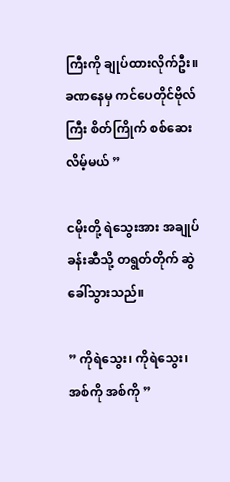ကြီးကို ချုပ်ထားလိုက်ဦး။ ခဏနေမှ ကင်ပေတိုင်ဗိုလ်ကြီး စိတ်ကြိုက် စစ်ဆေးလိမ့်မယ် ”

ငမိုးတို့ ရဲသွေးအား အချုပ်ခန်းဆီသို့ တရွတ်တိုက် ဆွဲခေါ်သွားသည်။

” ကိုရဲသွေး၊ ကိုရဲသွေး၊ အစ်ကို အစ်ကို ”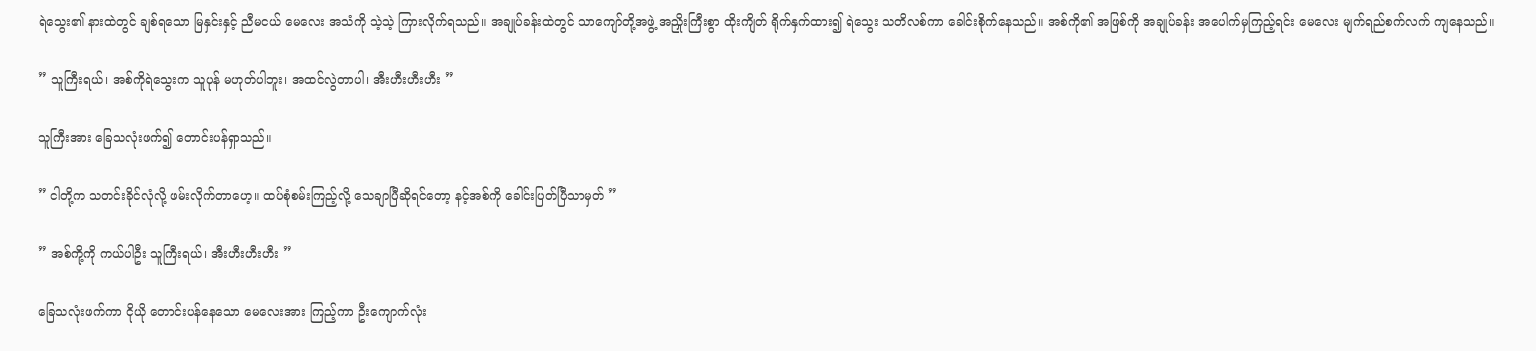ရဲသွေး၏ နားထဲတွင် ချစ်ရသော မြနှင်းနှင့် ညီမငယ် မေလေး အသံကို သဲ့သဲ့ ကြားလိုက်ရသည်။ အချုပ်ခန်းထဲတွင် သာကျော်တို့အဖွဲ့ အညှိုးကြီးစွာ ထိုးကျိတ် ရိုက်နှက်ထား၍ ရဲသွေး သတိလစ်ကာ ခေါင်းစိုက်နေသည်။ အစ်ကို၏ အဖြစ်ကို အချုပ်ခန်း အပေါက်မှကြည့်ရင်း မေလေး မျက်ရည်စက်လက် ကျနေသည်။

” သူကြီးရယ်၊ အစ်ကိုရဲသွေးက သူပုန် မဟုတ်ပါဘူး၊ အထင်လွဲတာပါ၊ အီးဟီးဟီးဟီး ”

သူကြီးအား ခြေသလုံးဖက်၍ တောင်းပန်ရှာသည်။

” ငါတို့က သတင်းခိုင်လုံလို့ ဖမ်းလိုက်တာဟေ့။ ထပ်စုံစမ်းကြည့်လို့ သေချာပြီဆိုရင်တော့ နင့်အစ်ကို ခေါင်းပြတ်ပြီသာမှတ် ”

” အစ်ကို့ကို ကယ်ပါဦး သူကြီးရယ်၊ အီးဟီးဟီးဟီး ”

ခြေသလုံးဖက်ကာ ငိုယို တောင်းပန်နေသော မေလေးအား ကြည့်ကာ ဦးကျောက်လုံး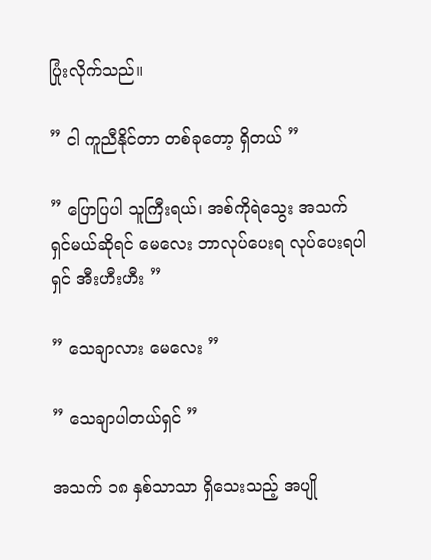ပြုံးလိုက်သည်။

” ငါ ကူညီနိုင်တာ တစ်ခုတော့ ရှိတယ် ”

” ပြောပြပါ သူကြီးရယ်၊ အစ်ကိုရဲသွေး အသက်ရှင်မယ်ဆိုရင် မေလေး ဘာလုပ်ပေးရ လုပ်ပေးရပါရှင် အီးဟီးဟီး ”

” သေချာလား မေလေး ”

” သေချာပါတယ်ရှင် ”

အသက် ၁၈ နှစ်သာသာ ရှိသေးသည့် အပျို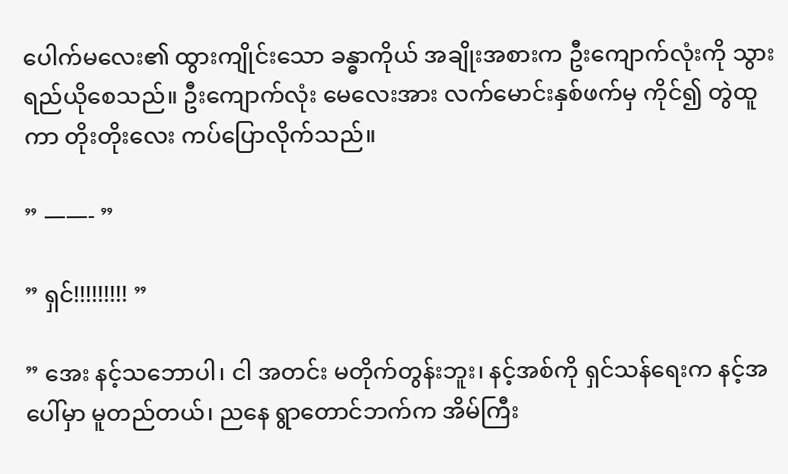ပေါက်မလေး၏ ထွားကျိုင်းသော ခန္ဓာကိုယ် အချိုးအစားက ဦးကျောက်လုံးကို သွားရည်ယိုစေသည်။ ဦးကျောက်လုံး မေလေးအား လက်မောင်းနှစ်ဖက်မှ ကိုင်၍ တွဲထူကာ တိုးတိုးလေး ကပ်ပြောလိုက်သည်။

” ——- ”

” ရှင်!!!!!!!!! ”

” အေး နင့်သဘောပါ၊ ငါ အတင်း မတိုက်တွန်းဘူး၊ နင့်အစ်ကို ရှင်သန်ရေးက နင့်အပေါ်မှာ မူတည်တယ်၊ ညနေ ရွာတောင်ဘက်က အိမ်ကြီး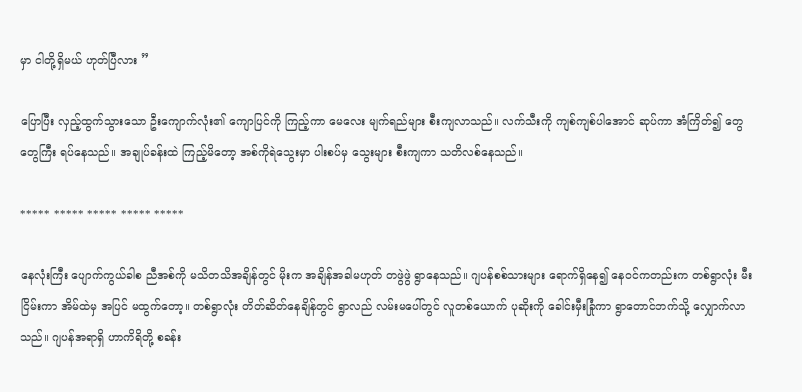မှာ ငါတို့ရှိမယ် ဟုတ်ပြီလား ”

ပြောပြီး လှည့်ထွက်သွားသော ဦးကျောက်လုံး၏ ကျောပြင်ကို ကြည့်ကာ မေလေး မျက်ရည်များ စီးကျလာသည်။ လက်သီးကို ကျစ်ကျစ်ပါအောင် ဆုပ်ကာ အံကြိတ်၍ တွေတွေကြီး ရပ်နေသည်။ အချုပ်ခန်းထဲ ကြည့်မိတော့ အစ်ကိုရဲသွေးမှာ ပါးစပ်မှ သွေးများ စီးကျကာ သတိလစ်နေသည်။

***** ***** ***** ***** *****

နေလုံးကြီး ပျောက်ကွယ်ခါစ ညီအစ်ကို မသိတသိအချိန်တွင် မိုးက အချိန်အခါမဟုတ် တဖွဲဖွဲ ရွာနေသည်။ ဂျပန်စစ်သားများ ရောက်ရှိနေ၍ နေဝင်ကတည်းက တစ်ရွာလုံး မီးငြိမ်းကာ အိမ်ထဲမှ အပြင် မထွက်တော့။ တစ်ရွာလုံး တိတ်ဆိတ်နေချိန်တွင် ရွာလည် လမ်းမပေါ်တွင် လူတစ်ယောက် ပုဆိုးကို ခေါင်းမှီးခြုံကာ ရွာတောင်ဘက်သို့ လျှောက်လာသည်။ ဂျပန်အရာရှိ ဟာကိရိတို့ စခန်း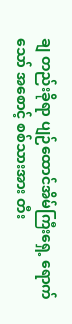ချ တည်းခိုရာ ပျဉ်ထောင်အိမ်ကြီးရှေ့ ရောက်သော် အစောင့် စစ်သားအား တီး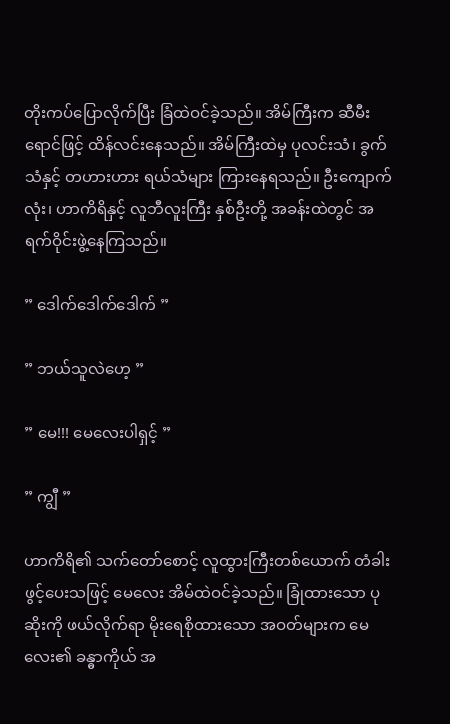တိုးကပ်ပြောလိုက်ပြီး ခြံထဲဝင်ခဲ့သည်။ အိမ်ကြီးက ဆီမီးရောင်ဖြင့် ထိန်လင်းနေသည်။ အိမ်ကြီးထဲမှ ပုလင်းသံ၊ ခွက်သံနှင့် တဟားဟား ရယ်သံများ ကြားနေရသည်။ ဦးကျောက်လုံး၊ ဟာကိရိနှင့် လူဘီလူးကြီး နှစ်ဦးတို့ အခန်းထဲတွင် အရက်ဝိုင်းဖွဲ့နေကြသည်။

” ဒေါက်ဒေါက်ဒေါက် ”

” ဘယ်သူလဲဟေ့ ”

” မေ!!! မေလေးပါရှင့် ”

” ကျွီ ”

ဟာကိရိ၏ သက်တော်စောင့် လူထွားကြီးတစ်ယောက် တံခါးဖွင့်ပေးသဖြင့် မေလေး အိမ်ထဲဝင်ခဲ့သည်။ ခြုံထားသော ပုဆိုးကို ဖယ်လိုက်ရာ မိုးရေစိုထားသော အဝတ်များက မေလေး၏ ခန္ဓာကိုယ် အ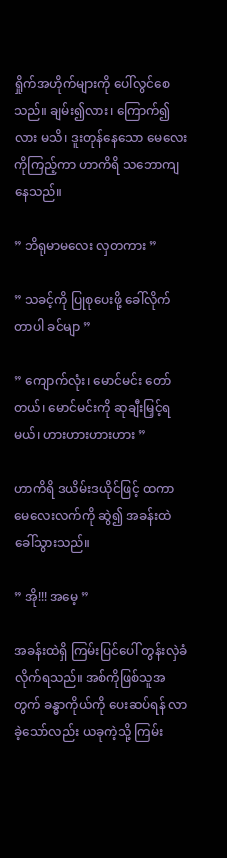ရှိုက်အဟိုက်များကို ပေါ်လွင်စေသည်။ ချမ်း၍လား၊ ကြောက်၍လား မသိ၊ ဒူးတုန်နေသော မေလေးကိုကြည့်ကာ ဟာကိရိ သဘောကျနေသည်။

” ဘိရုမာမလေး လှတကား ”

” သခင့်ကို ပြုစုပေးဖို့ ခေါ်လိုက်တာပါ ခင်မျာ ”

” ကျောက်လုံး၊ မောင်မင်း တော်တယ်၊ မောင်မင်းကို ဆုချီးမြှင့်ရမယ်၊ ဟားဟားဟားဟား ”

ဟာကိရိ ဒယိမ်းဒယိုင်ဖြင့် ထကာ မေလေးလက်ကို ဆွဲ၍ အခန်းထဲ ခေါ်သွားသည်။

” အို!!! အမေ့ ”

အခန်းထဲရှိ ကြမ်းပြင်ပေါ် တွန်းလှဲခံလိုက်ရသည်။ အစ်ကိုဖြစ်သူအတွက် ခန္ဓာကိုယ်ကို ပေးဆပ်ရန် လာခဲ့သော်လည်း ယခုကဲ့သို့ ကြမ်း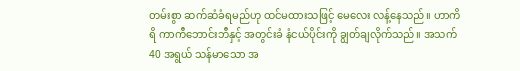တမ်းစွာ ဆက်ဆံခံရမည်ဟု ထင်မထားသဖြင့် မေလေး လန့်နေသည်။ ဟာကိရိ ကာကီဘောင်းဘီနှင့် အတွင်းခံ နံငယ်ပိုင်းကို ချွတ်ချလိုက်သည်။ အသက် 40 အရွယ် သန်မာသော အ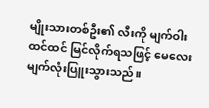မျိုးသားတစ်ဦး၏ လီးကို မျက်ဝါးထင်ထင် မြင်လိုက်ရသဖြင့် မေလေး မျက်လုံးပြူးသွားသည်။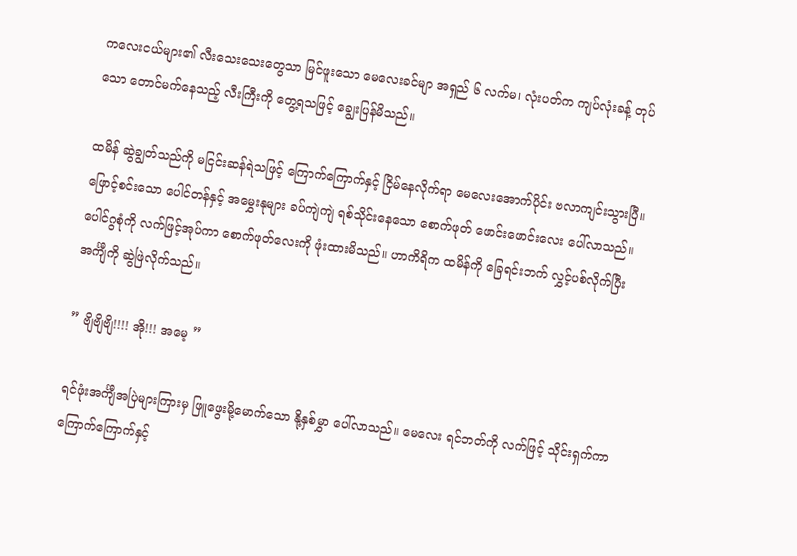ကလေးငယ်များ၏ လီးသေးသေးတွေသာ မြင်ဖူးသော မေလေးခင်မျာ အရှည် ၆ လက်မ၊ လုံးပတ်က ကျပ်လုံးခန့် တုပ်သော တောင်မက်နေသည့် လီးကြီးကို တွေ့ရသဖြင့် ချွေးပြန်မိသည်။

ထမိန် ဆွဲချွတ်သည်ကို မငြင်းဆန်ရဲသဖြင့် ကြောက်ကြောက်နှင့် ငြိမ်နေလိုက်ရာ မေလေးအောက်ပိုင်း ဗလာကျင်းသွားပြီ။ ဖြောင့်စင်းသော ပေါင်တန်နှင့် အမွှေးနုများ ခပ်ကျဲကျဲ ရစ်သိုင်းနေသော စောက်ဖုတ် ဖောင်းဖောင်းလေး ပေါ်လာသည်။ ပေါင်ဂွစုံကို လက်ဖြင့်အုပ်ကာ စောက်ဖုတ်လေးကို ဖုံးထားမိသည်။ ဟာကိရိက ထမိန်ကို ခြေရင်းဘက် လွှင့်ပစ်လိုက်ပြီး အင်္ကျီကို ဆွဲဖြဲလိုက်သည်။

” ဗျိဗျိဗျိ!!!! အို!!! အမေ့ ”

ရင်ဖုံးအင်္ကျီအပြဲများကြားမှ ဖြူဖွေးမို့မောက်သော နို့နှစ်မွှာ ပေါ်လာသည်။ မေလေး ရင်ဘတ်ကို လက်ဖြင့် သိုင်းရှက်ကာ ကြောက်ကြောက်နှင့်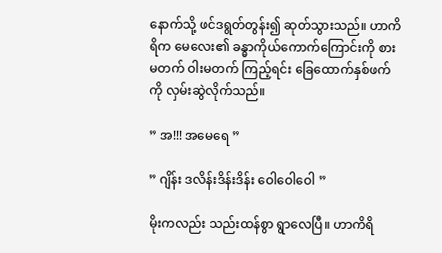နောက်သို့ ဖင်ဒရွတ်တွန်း၍ ဆုတ်သွားသည်။ ဟာကိရိက မေလေး၏ ခန္ဓာကိုယ်ကောက်ကြောင်းကို စားမတက် ဝါးမတက် ကြည့်ရင်း ခြေထောက်နှစ်ဖက်ကို လှမ်းဆွဲလိုက်သည်။

” အ!!! အမေရေ ”

” ဂျိန်း ဒလိန်းဒိန်းဒိန်း ဝေါဝေါဝေါ ”

မိုးကလည်း သည်းထန်စွာ ရွာလေပြီ။ ဟာကိရိ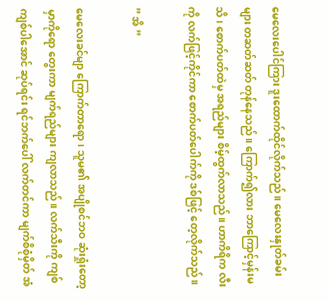မေလေးပေါင်ကြား ဒူးထောက်ထိုင်လိုက်သည်။ မေလေးနှုတ်ခမ်းများ တဆတ်ဆတ် တုန်နေသည်။ ကြောက်၍လား ဘာကြောင့်မှန်းမသိ၊ စောက်ပတ်ထဲမှ အရည်များ စိမ့်ထွက်လာသည်။ ဟာကိရိက လီးကို လက်ဖြင့်ကိုင်ကာ စောက်ပတ်ပေါက်ကို ဒစ်ဖြင့် တေ့လိုက်သည်။

” အိ ”

မေလေးခင်မျာ ကြောက်တာရော၊ သူမ၏ အပျိုစင်ဘဝ ဆုံးရှုံးတော့မှာကိုရော တွေးကာ မျက်ရည်များ ကျလာသည်။ လက်သီးကို ကျစ်ကျစ်ပါအောင် ဆုပ်ရင်း ရင်ဘက်ပေါ် လက်တင်ကာ မျက်စိစုံမှိတ် အံ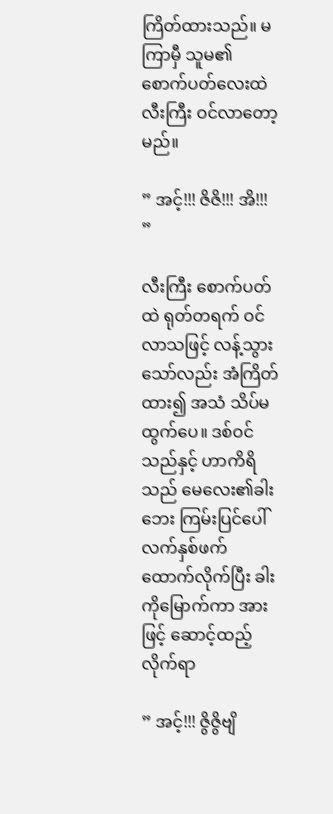ကြိတ်ထားသည်။ မကြာမှီ သူမ၏ စောက်ပတ်လေးထဲ လီးကြီး ဝင်လာတော့မည်။

” အင့်!!! ဇိဇိ!!! အိ!!! ”

လီးကြီး စောက်ပတ်ထဲ ရုတ်တရက် ဝင်လာသဖြင့် လန့်သွားသော်လည်း အံကြိတ်ထား၍ အသံ သိပ်မထွက်ပေ။ ဒစ်ဝင်သည်နှင့် ဟာကိရိသည် မေလေး၏ခါးဘေး ကြမ်းပြင်ပေါ် လက်နှစ်ဖက် ထောက်လိုက်ပြီး ခါးကိုမြောက်ကာ အားဖြင့် ဆောင့်ထည့်လိုက်ရာ

” အင့်!!! ဇွိဇွိဗျိ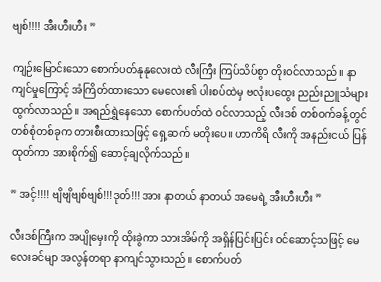ဗျစ်!!!! အီးဟီးဟီး ”

ကျဉ်းမြောင်းသော စောက်ပတ်နုနုလေးထဲ လီးကြီး ကြပ်သိပ်စွာ တိုးဝင်လာသည်။ နာကျင်မှုကြောင့် အံကြိတ်ထားသော မေလေး၏ ပါးစပ်ထဲမှ ဗလုံးပထွေး ညည်းညူသံများ ထွက်လာသည်။ အရည်ရွှဲနေသော စောက်ပတ်ထဲ ဝင်လာသည့် လီးဒစ် တစ်ဝက်ခန့်တွင် တစ်စုံတစ်ခုက တားစီးထားသဖြင့် ရှေ့ဆက် မတိုးပေ။ ဟာကိရိ လီးကို အနည်းငယ် ပြန်ထုတ်ကာ အားစိုက်၍ ဆောင့်ချလိုက်သည်။

” အင့်!!!! ဗျိဗျိဗျစ်ဗျစ်!!!ဒုတ်!!! အား နာတယ် နာတယ် အမေရဲ့ အီးဟီးဟီး ”

လီးဒစ်ကြီးက အပျိုမှေးကို ထိုးခွဲကာ သားအိမ်ကို အရှိန်ပြင်းပြင်း ဝင်ဆောင့်သဖြင့် မေလေးခင်မျာ အလွန်တရာ နာကျင်သွားသည်။ စောက်ပတ်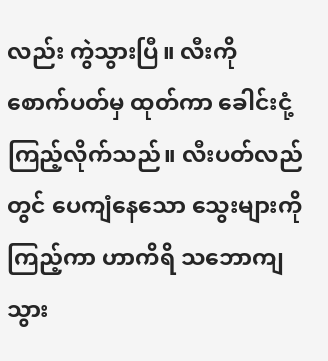လည်း ကွဲသွားပြီ။ လီးကို စောက်ပတ်မှ ထုတ်ကာ ခေါင်းငုံ့ကြည့်လိုက်သည်။ လီးပတ်လည်တွင် ပေကျံနေသော သွေးများကို ကြည့်ကာ ဟာကိရိ သဘောကျသွား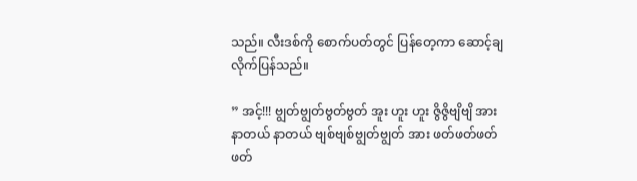သည်။ လီးဒစ်ကို စောက်ပတ်တွင် ပြန်တေ့ကာ ဆောင့်ချလိုက်ပြန်သည်။

” အင့်!!! ဗျွတ်ဗျွတ်ဗွတ်ဗွတ် အူး ဟူး ဟူး ဇွိဇွိဗျိဗျိ အား နာတယ် နာတယ် ဗျစ်ဗျစ်ဗျွတ်ဗျွတ် အား ဖတ်ဖတ်ဖတ်ဖတ်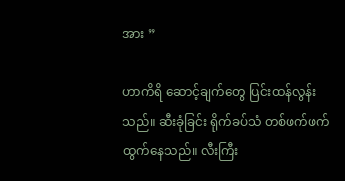အား ”

ဟာကိရိ ဆောင့်ချက်တွေ ပြင်းထန်လွန်းသည်။ ဆီးခုံခြင်း ရိုက်ခပ်သံ တစ်ဖက်ဖက် ထွက်နေသည်။ လီးကြီး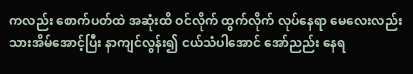ကလည်း စောက်ပတ်ထဲ အဆုံးထိ ဝင်လိုက် ထွက်လိုက် လုပ်နေရာ မေလေးလည်း သားအိမ်အောင့်ပြီး နာကျင်လွန်း၍ ငယ်သံပါအောင် အော်ညည်း နေရ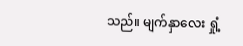သည်။ မျက်နှာလေး ရှုံ့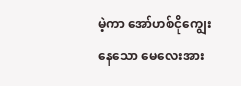မဲ့ကာ အော်ဟစ်ငိုကျွေးနေသော မေလေးအား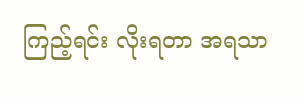ကြည့်ရင်း လိုးရတာ အရသာ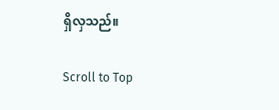ရှိလှသည်။

Scroll to Top